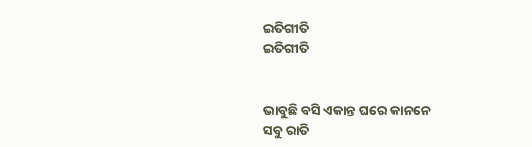ଇତିଗୀତି
ଇତିଗୀତି


ଭାବୁଛି ବସି ଏକାନ୍ତ ଘରେ କାନନେ
ସବୁ ରାତି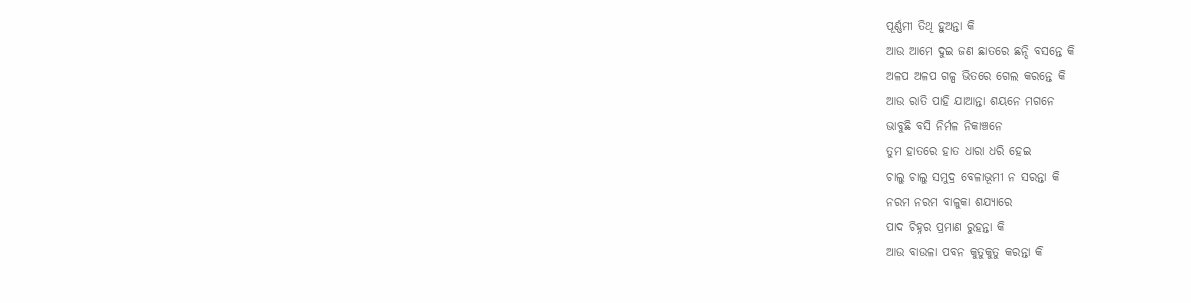ପୂର୍ଣ୍ଣମୀ ତିଥି ହୁଅନ୍ତା କି
ଆଉ ଆମେ ଦୁଇ ଜଣ ଛାତରେ ଛନ୍ଦି ବସନ୍ତେ କି
ଅଳପ ଅଳପ ଗଳ୍ପ ଭିତରେ ଗେଲ କରନ୍ତେ କି
ଆଉ ରାତି ପାହି ଯାଆନ୍ତା ଶୟନେ ମଗନେ
ଭାବୁଛି ବସି ନିର୍ମଳ ନିକାଞ୍ଚନେ
ତୁମ ହାତରେ ହାତ ଧାରା ଧରି ହେଇ
ଚାଲୁ ଚାଲୁ ସମୁଦ୍ର ବେଳାଭୂମୀ ନ ସରନ୍ତା କି
ନରମ ନରମ ବାଳୁକା ଶଯ୍ୟାରେ
ପାଦ ଚିହ୍ନର ପ୍ରମାଣ ରୁହନ୍ତା କି
ଆଉ ବାଉଳା ପବନ କୁତୁକୁତୁ କରନ୍ତା କି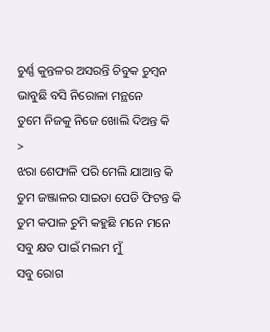ଚୁର୍ଣ୍ଣ କୁନ୍ତଳର ଅସରନ୍ତି ଚିବୁକ ଚୁମ୍ବନ
ଭାବୁଛି ବସି ନିରୋଳା ମନ୍ଥନେ
ତୁମେ ନିଜକୁ ନିଜେ ଖୋଲି ଦିଅନ୍ତ କି
>
ଝରା ଶେଫାଳି ପରି ମେଲି ଯାଆନ୍ତ କି
ତୁମ ଜଞ୍ଜାଳର ସାଇତା ପେଡି ଫିଟନ୍ତ କି
ତୁମ କପାଳ ଚୁମି କହୁଛି ମନେ ମନେ
ସବୁ କ୍ଷତ ପାଇଁ ମଲମ ମୁଁ
ସବୁ ରୋଗ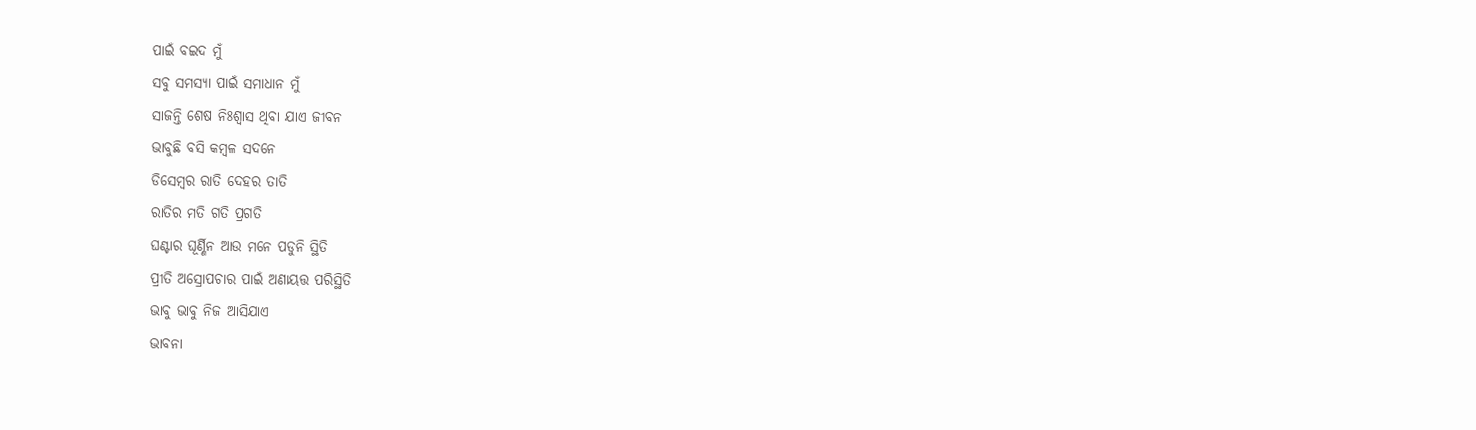ପାଇଁ ବଇଦ ମୁଁ
ସବୁ ସମସ୍ୟା ପାଇଁ ସମାଧାନ ମୁଁ
ସାଜନ୍ତି ଶେଷ ନିଃଶ୍ୱାସ ଥିବା ଯାଏ ଜୀବନ
ଭାବୁଛି ବସି କମ୍ବଳ ସଦନେ
ଡିସେମ୍ବର ରାତି ଦେହର ତାତି
ରାତିର ମତି ଗତି ପ୍ରଗତି
ଘଣ୍ଟାର ଘୂର୍ଣ୍ଣିନ ଆଉ ମନେ ପଡୁନି ସ୍ଥିତି
ପ୍ରୀତି ଅସ୍ରୋପଚାର ପାଇଁ ଅଣାୟତ୍ତ ପରିସ୍ଥିତି
ଭାବୁ ଭାବୁ ନିଜ ଆସିଯାଏ
ଭାବନା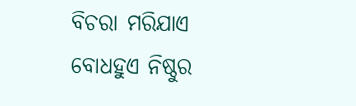ବିଚରା ମରିଯାଏ
ବୋଧହୁଏ ନିଷ୍ଠୁର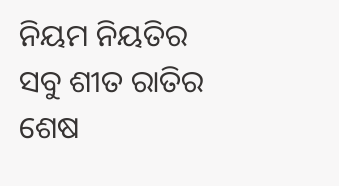ନିୟମ ନିୟତିର
ସବୁ ଶୀତ ରାତିର ଶେଷ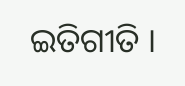ଇତିଗୀତି ।